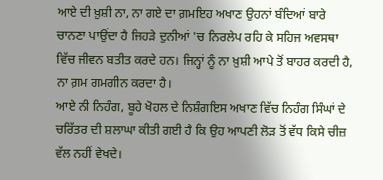ਆਏ ਦੀ ਖ਼ੁਸ਼ੀ ਨਾ, ਨਾ ਗਏ ਦਾ ਗ਼ਮਇਹ ਅਖਾਣ ਉਹਨਾਂ ਬੰਦਿਆਂ ਬਾਰੇ ਚਾਨਣਾ ਪਾਉਂਦਾ ਹੈ ਜਿਹੜੇ ਦੁਨੀਆਂ 'ਚ ਨਿਰਲੇਪ ਰਹਿ ਕੇ ਸਹਿਜ ਅਵਸਥਾ ਵਿੱਚ ਜੀਵਨ ਬਤੀਤ ਕਰਦੇ ਹਨ। ਜਿਨ੍ਹਾਂ ਨੂੰ ਨਾ ਖ਼ੁਸ਼ੀ ਆਪੇ ਤੋਂ ਬਾਹਰ ਕਰਦੀ ਹੈ, ਨਾ ਗ਼ਮ ਗਮਗੀਨ ਕਰਦਾ ਹੈ।
ਆਏ ਨੀ ਨਿਹੰਗ, ਬੂਹੇ ਖੋਹਲ ਦੇ ਨਿਸ਼ੰਗਇਸ ਅਖਾਣ ਵਿੱਚ ਨਿਹੰਗ ਸਿੰਘਾਂ ਦੇ ਚਰਿੱਤਰ ਦੀ ਸ਼ਲਾਘਾ ਕੀਤੀ ਗਈ ਹੈ ਕਿ ਉਹ ਆਪਣੀ ਲੋੜ ਤੋਂ ਵੱਧ ਕਿਸੇ ਚੀਜ਼ ਵੱਲ ਨਹੀਂ ਵੇਖਦੇ।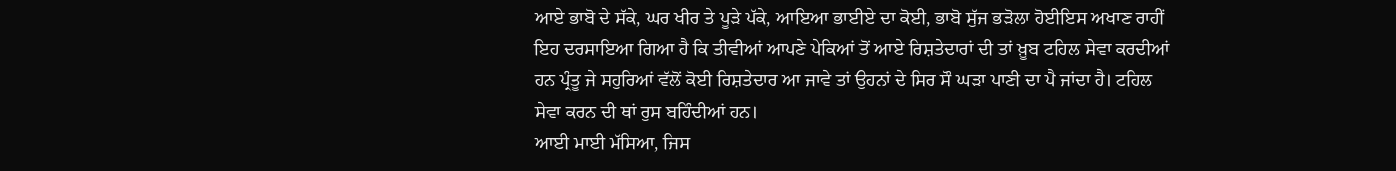ਆਏ ਭਾਬੋ ਦੇ ਸੱਕੇ, ਘਰ ਖੀਰ ਤੇ ਪੂੜੇ ਪੱਕੇ, ਆਇਆ ਭਾਈਏ ਦਾ ਕੋਈ, ਭਾਬੋ ਸੁੱਜ ਭੜੋਲਾ ਹੋਈਇਸ ਅਖਾਣ ਰਾਹੀਂ ਇਹ ਦਰਸਾਇਆ ਗਿਆ ਹੈ ਕਿ ਤੀਵੀਆਂ ਆਪਣੇ ਪੇਕਿਆਂ ਤੋਂ ਆਏ ਰਿਸ਼ਤੇਦਾਰਾਂ ਦੀ ਤਾਂ ਖ਼ੂਬ ਟਹਿਲ ਸੇਵਾ ਕਰਦੀਆਂ ਹਨ ਪ੍ਰੰਤੂ ਜੇ ਸਹੁਰਿਆਂ ਵੱਲੋਂ ਕੋਈ ਰਿਸ਼ਤੇਦਾਰ ਆ ਜਾਵੇ ਤਾਂ ਉਹਨਾਂ ਦੇ ਸਿਰ ਸੌ ਘੜਾ ਪਾਣੀ ਦਾ ਪੈ ਜਾਂਦਾ ਹੈ। ਟਹਿਲ ਸੇਵਾ ਕਰਨ ਦੀ ਥਾਂ ਰੁਸ ਬਹਿੰਦੀਆਂ ਹਨ।
ਆਈ ਮਾਈ ਮੱਸਿਆ, ਜਿਸ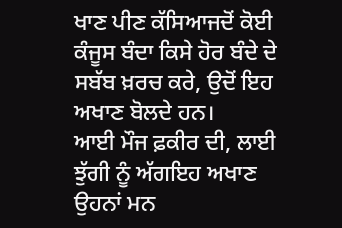ਖਾਣ ਪੀਣ ਕੱਸਿਆਜਦੋਂ ਕੋਈ ਕੰਜੂਸ ਬੰਦਾ ਕਿਸੇ ਹੋਰ ਬੰਦੇ ਦੇ ਸਬੱਬ ਖ਼ਰਚ ਕਰੇ, ਉਦੋਂ ਇਹ ਅਖਾਣ ਬੋਲਦੇ ਹਨ।
ਆਈ ਮੌਜ ਫ਼ਕੀਰ ਦੀ, ਲਾਈ ਝੁੱਗੀ ਨੂੰ ਅੱਗਇਹ ਅਖਾਣ ਉਹਨਾਂ ਮਨ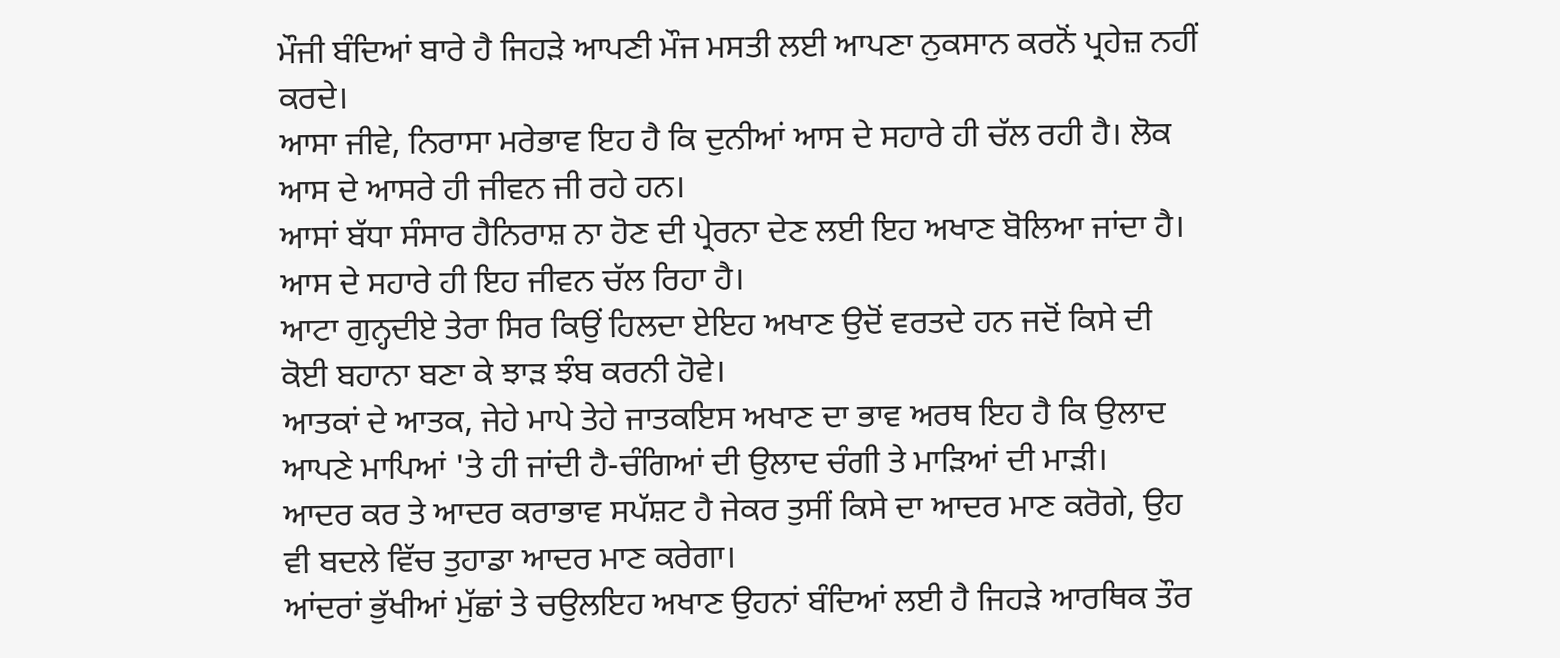ਮੌਜੀ ਬੰਦਿਆਂ ਬਾਰੇ ਹੈ ਜਿਹੜੇ ਆਪਣੀ ਮੌਜ ਮਸਤੀ ਲਈ ਆਪਣਾ ਨੁਕਸਾਨ ਕਰਨੋਂ ਪ੍ਰਹੇਜ਼ ਨਹੀਂ ਕਰਦੇ।
ਆਸਾ ਜੀਵੇ, ਨਿਰਾਸਾ ਮਰੇਭਾਵ ਇਹ ਹੈ ਕਿ ਦੁਨੀਆਂ ਆਸ ਦੇ ਸਹਾਰੇ ਹੀ ਚੱਲ ਰਹੀ ਹੈ। ਲੋਕ ਆਸ ਦੇ ਆਸਰੇ ਹੀ ਜੀਵਨ ਜੀ ਰਹੇ ਹਨ।
ਆਸਾਂ ਬੱਧਾ ਸੰਸਾਰ ਹੈਨਿਰਾਸ਼ ਨਾ ਹੋਣ ਦੀ ਪ੍ਰੇਰਨਾ ਦੇਣ ਲਈ ਇਹ ਅਖਾਣ ਬੋਲਿਆ ਜਾਂਦਾ ਹੈ। ਆਸ ਦੇ ਸਹਾਰੇ ਹੀ ਇਹ ਜੀਵਨ ਚੱਲ ਰਿਹਾ ਹੈ।
ਆਟਾ ਗੁਨ੍ਹਦੀਏ ਤੇਰਾ ਸਿਰ ਕਿਉਂ ਹਿਲਦਾ ਏਇਹ ਅਖਾਣ ਉਦੋਂ ਵਰਤਦੇ ਹਨ ਜਦੋਂ ਕਿਸੇ ਦੀ ਕੋਈ ਬਹਾਨਾ ਬਣਾ ਕੇ ਝਾੜ ਝੰਬ ਕਰਨੀ ਹੋਵੇ।
ਆਤਕਾਂ ਦੇ ਆਤਕ, ਜੇਹੇ ਮਾਪੇ ਤੇਹੇ ਜਾਤਕਇਸ ਅਖਾਣ ਦਾ ਭਾਵ ਅਰਥ ਇਹ ਹੈ ਕਿ ਉਲਾਦ ਆਪਣੇ ਮਾਪਿਆਂ 'ਤੇ ਹੀ ਜਾਂਦੀ ਹੈ-ਚੰਗਿਆਂ ਦੀ ਉਲਾਦ ਚੰਗੀ ਤੇ ਮਾੜਿਆਂ ਦੀ ਮਾੜੀ।
ਆਦਰ ਕਰ ਤੇ ਆਦਰ ਕਰਾਭਾਵ ਸਪੱਸ਼ਟ ਹੈ ਜੇਕਰ ਤੁਸੀਂ ਕਿਸੇ ਦਾ ਆਦਰ ਮਾਣ ਕਰੋਗੇ, ਉਹ ਵੀ ਬਦਲੇ ਵਿੱਚ ਤੁਹਾਡਾ ਆਦਰ ਮਾਣ ਕਰੇਗਾ।
ਆਂਦਰਾਂ ਭੁੱਖੀਆਂ ਮੁੱਛਾਂ ਤੇ ਚਉਲਇਹ ਅਖਾਣ ਉਹਨਾਂ ਬੰਦਿਆਂ ਲਈ ਹੈ ਜਿਹੜੇ ਆਰਥਿਕ ਤੌਰ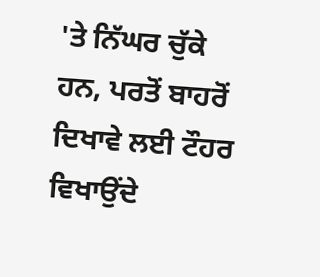'ਤੇ ਨਿੱਘਰ ਚੁੱਕੇ ਹਨ, ਪਰਤੋਂ ਬਾਹਰੋਂ ਦਿਖਾਵੇ ਲਈ ਟੌਹਰ ਵਿਖਾਉਂਦੇ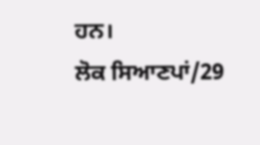ਹਨ।
ਲੋਕ ਸਿਆਣਪਾਂ/29